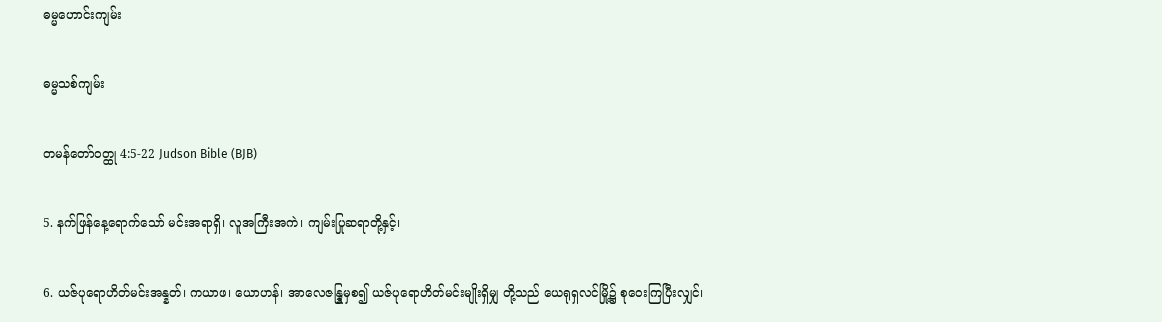ဓမ္မဟောင်း‌ကျမ်း

ဓမ္မသစ်ကျမ်း

တမန်တော်ဝတ္ထု 4:5-22 Judson Bible (BJB)

5. နက်ဖြန်နေ့ရောက်သော် မင်းအရာရှိ၊ လူအကြီးအကဲ၊ ကျမ်းပြုဆရာတို့နှင့်၊

6. ယဇ်ပုရောဟိတ်မင်းအန္နတ်၊ ကယာဖ၊ ယောဟန်၊ အာလေဇန္ဒြုမှစ၍ ယဇ်ပုရောဟိတ်မင်းမျိုးရှိမျှ တို့သည် ယေရုရှလင်မြို့၌ စုဝေးကြပြီးလျှင်၊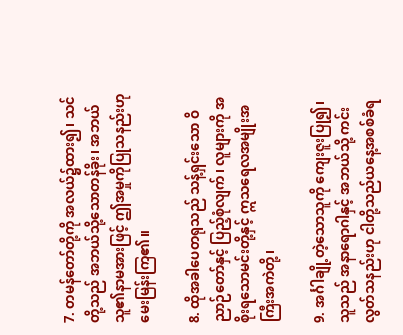7. တမန်တော်တို့ကို အလယ်၌ထား၍၊ သင်တို့သည် အဘယ်သို့သောတန်ခိုး၊ အဘယ်သူ၏နာမအားဖြင့် ဤအမှုကိုပြုသနည်းဟု မေးမြန်းကြ၏။

8. ထိုအခါပေတရုသည် သန့်ရှင်းသော ဝိညာဉ်တော်နှင့် ပြည့်စုံလျက်၊ လူများကို အစိုးရသောမင်းတို့နှင့် ဣသရေလအမျိုးအကြီးအကဲတို့၊

9. အင်္ဂါချို့တဲ့သောသူကို ကျေးဇူးပြု၍၊ သူသည် အနာရောဂါနှင့် အဘယ်သို့ ကင်းလွတ်သနည်းဟု ငါတို့သည်ယနေ့အစစ်ခံရ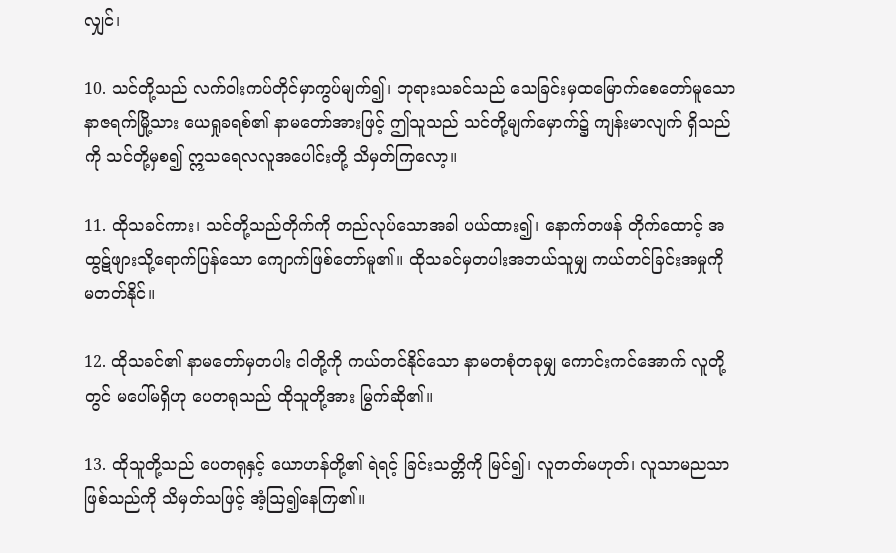လျှင်၊

10. သင်တို့သည် လက်ဝါးကပ်တိုင်မှာကွပ်မျက်၍၊ ဘုရားသခင်သည် သေခြင်းမှထမြောက်စေတော်မူသော နာဇရက်မြို့သား ယေရှုခရစ်၏ နာမတော်အားဖြင့် ဤသူသည် သင်တို့မျက်မှောက်၌ ကျန်းမာလျက် ရှိသည်ကို သင်တို့မှစ၍ ဣသရေလလူအပေါင်းတို့ သိမှတ်ကြလော့။

11. ထိုသခင်ကား၊ သင်တို့သည်တိုက်ကို တည်လုပ်သောအခါ ပယ်ထား၍၊ နောက်တဖန် တိုက်ထောင့် အထွဋ်ဖျားသို့ရောက်ပြန်သော ကျောက်ဖြစ်တော်မူ၏။ ထိုသခင်မှတပါးအဘယ်သူမျှ ကယ်တင်ခြင်းအမှုကို မတတ်နိုင်။

12. ထိုသခင်၏ နာမတော်မှတပါး ငါတို့ကို ကယ်တင်နိုင်သော နာမတစုံတခုမျှ ကောင်းကင်အောက် လူတို့တွင် မပေါ်မရှိဟု ပေတရုသည် ထိုသူတို့အား မြွက်ဆို၏။

13. ထိုသူတို့သည် ပေတရုနှင့် ယောဟန်တို့၏ ရဲရင့် ခြင်းသတ္တိကို မြင်၍၊ လူတတ်မဟုတ်၊ လူသာမညသာ ဖြစ်သည်ကို သိမှတ်သဖြင့် အံ့ဩ၍နေကြ၏။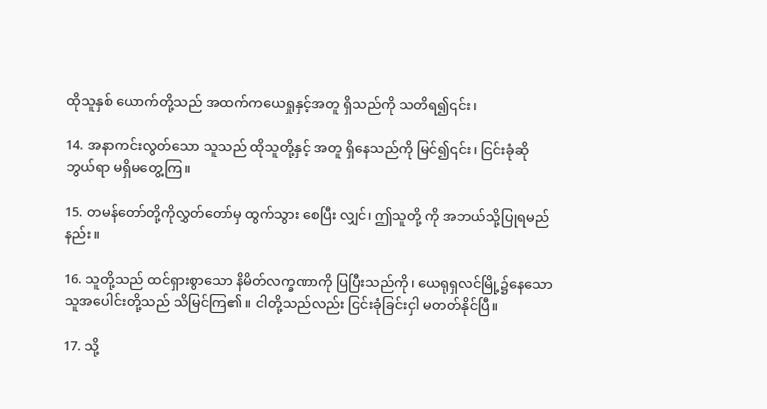ထိုသူနှစ် ယောက်တို့သည် အထက်ကယေရှုနှင့်အတူ ရှိသည်ကို သတိရ၍၎င်း၊

14. အနာကင်းလွတ်သော သူသည် ထိုသူတို့နှင့် အတူ ရှိနေသည်ကို မြင်၍၎င်း၊ ငြင်းခုံဆိုဘွယ်ရာ မရှိမတွေ့ကြ။

15. တမန်တော်တို့ကိုလွှတ်တော်မှ ထွက်သွား စေပြီး လျှင်၊ ဤသူတို့ ကို အဘယ်သို့ပြုရမည်နည်း။

16. သူတို့သည် ထင်ရှားစွာသော နိမိတ်လက္ခဏာကို ပြပြီးသည်ကို၊ ယေရုရှလင်မြို့၌နေသော သူအပေါင်းတို့သည် သိမြင်ကြ၏။ ငါတို့သည်လည်း ငြင်းခုံခြင်းငှါ မတတ်နိုင်ပြီ။

17. သို့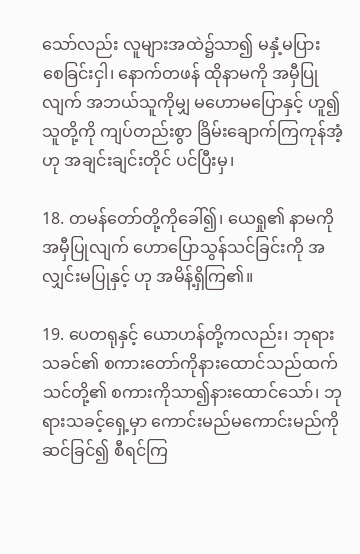သော်လည်း လူများအထဲ၌သာ၍ မနှံ့မပြား စေခြင်းငှါ၊ နောက်တဖန် ထိုနာမကို အမှီပြုလျက် အဘယ်သူကိုမျှ မဟောမပြောနှင့် ဟူ၍ သူတို့ကို ကျပ်တည်းစွာ ခြိမ်းချောက်ကြကုန်အံ့ဟု အချင်းချင်းတိုင် ပင်ပြီးမှ၊

18. တမန်တော်တို့ကိုခေါ်၍၊ ယေရှု၏ နာမကို အမှီပြုလျက် ဟောပြောသွန်သင်ခြင်းကို အလျှင်းမပြုနှင့် ဟု အမိန့်ရှိကြ၏။

19. ပေတရုနှင့် ယောဟန်တို့ကလည်း၊ ဘုရားသခင်၏ စကားတော်ကိုနားထောင်သည်ထက် သင်တို့၏ စကားကိုသာ၍နားထောင်သော်၊ ဘုရားသခင့်ရှေ့မှာ ကောင်းမည်မကောင်းမည်ကို ဆင်ခြင်၍ စီရင်ကြ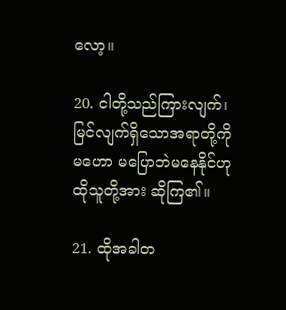လော့။

20. ငါတို့သည်ကြားလျက်၊ မြင်လျက်ရှိသောအရာတို့ကိုမဟော မပြောဘဲမနေနိုင်ဟု ထိုသူတို့အား ဆိုကြ၏။

21. ထိုအခါတ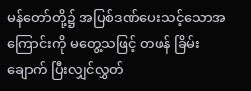မန်တော်တို့၌ အပြစ်ဒဏ်ပေးသင့်သောအကြောင်းကို မတွေ့သဖြင့် တဖန် ခြိမ်းချောက် ပြီးလျှင်လွှတ်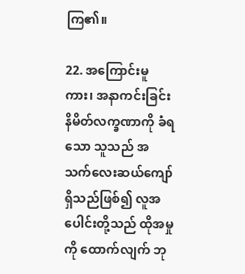ကြ၏။

22. အကြောင်းမူကား၊ အနာကင်းခြင်း နိမိတ်လက္ခဏာကို ခံရသော သူသည် အသက်လေးဆယ်ကျော်ရှိသည်ဖြစ်၍ လူအပေါင်းတို့သည် ထိုအမှုကို ထောက်လျက် ဘု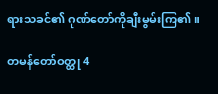ရားသခင်၏ ဂုဏ်တော်ကိုချီးမွမ်းကြ၏။

တမန်တော်ဝတ္ထု 4